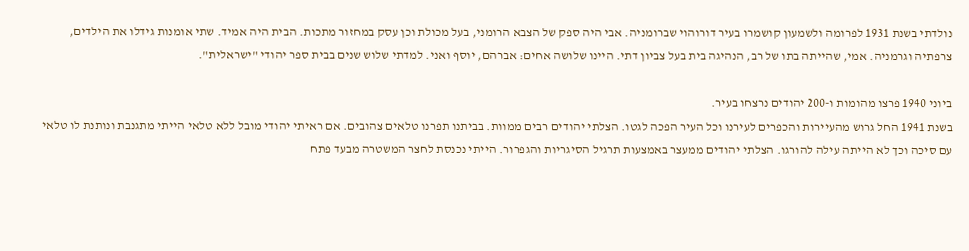נולדתי בשנת 1931 לפרומה ולשמעון קושמרו בעיר דורוהוי שברומניה. אבי היה ספק של הצבא הרומני, בעל מכולת וכן עסק במחזור מתכות. הבית היה אמיד. שתי אומנות גידלו את הילדים, צרפתיה וגרמניה. אמי, שהייתה בתו של רב, הנהיגה בית בעל צביון דתי. היינו שלושה אחים: אברהם, יוסף ואני. למדתי שלוש שנים בבית ספר יהודי "ישראלית".

ביוני 1940 פרצו מהומות ו-200 יהודים נרצחו בעיר.
בשנת 1941 החל גרוש מהעיירות והכפרים לעירנו וכל העיר הפכה לגטו. הצלתי יהודים רבים ממוות. בביתנו תפרנו טלאים צהובים. אם ראיתי יהודי מובל ללא טלאי הייתי מתגנבת ונותנת לו טלאי עם סיכה וכך לא הייתה עילה להורגו. הצלתי יהודים ממעצר באמצעות תרגיל הסיגריות והגפרור. הייתי נכנסת לחצר המשטרה מבעד פתח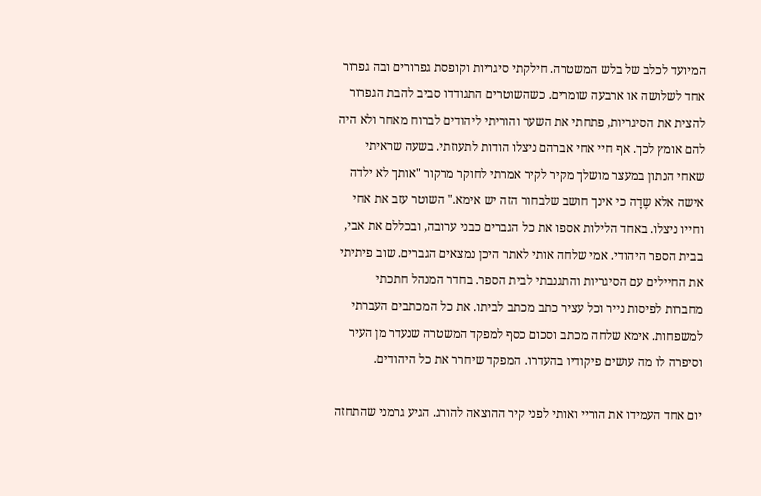המיועד לכלב של בלש המשטרה. חילקתי סיגריות וקופסת גפרורים ובה גפרור אחד לשלושה או ארבעה שומרים. כשהשוטרים התגודדו סביב להבת הגפרור להצית את הסיגריות, פתחתי את השער והוריתי ליהודים לברוח מאחר ולא היה להם אומץ לכך. אף חיי אחי אברהם ניצלו הודות לתעוזתי. בשעה שראיתי שאחי הנתון במעצר מושלך מקיר לקיר אמרתי לחוקר מרקור "אותך לא ילדה אישה אלא שֶדָה כי אינך חושב שלבחור הזה יש אימא." השוטר עזב את אחי וחייו ניצלו. באחד הלילות אספו את כל הגברים כבני ערובה, ובכללם את אבי, בבית הספר היהודי. אמי שלחה אותי לאתר היכן נמצאים הגברים. שוב פיתיתי את החיילים עם הסיגריות והתגנבתי לבית הספר. בחדר המנהל חתכתי מחברות לפיסות נייר וכל עציר כתב מכתב לביתו. את כל המכתבים העברתי למשפחות. אימא שלחה מכתב וסכום כסף למפקד המשטרה שנעדר מן העיר וסיפרה לו מה עושים פיקודיו בהעדרו. המפקד שיחרר את כל היהודים.

יום אחד העמידו את הוריי ואותי לפני קיר ההוצאה להורג. הגיע גרמני שהתחזה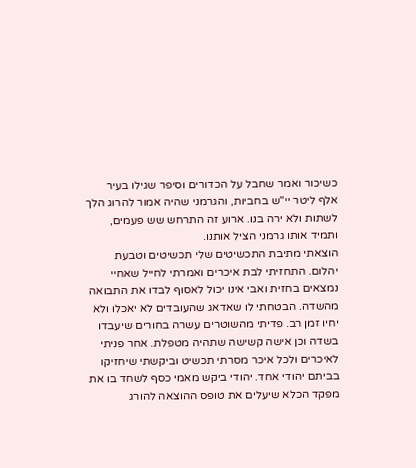כשיכור ואמר שחבל על הכדורים וסיפר שגילו בעיר אלף ליטר יי"ש בחביות, והגרמני שהיה אמור להרוג הלך לשתות ולא ירה בנו. ארוע זה התרחש שש פעמים, ותמיד אותו גרמני הציל אותנו.
הוצאתי מתיבת התכשיטים שלי תכשיטים וטבעת יהלום. התחזיתי לבת איכרים ואמרתי לחייל שאחיי נמצאים בחזית ואבי אינו יכול לאסוף לבדו את התבואה מהשדה. הבטחתי לו שאדאג שהעובדים לא יאכלו ולא יחיו זמן רב. פדיתי מהשוטרים עשרה בחורים שיעבדו בשדה וכן אישה קשישה שתהיה מטפלת. אחר פניתי לאיכרים ולכל איכר מסרתי תכשיט וביקשתי שיחזיקו בביתם יהודי אחד. יהודי ביקש מאמי כסף לשחד בו את מפקד הכלא שיעלים את טופס ההוצאה להורג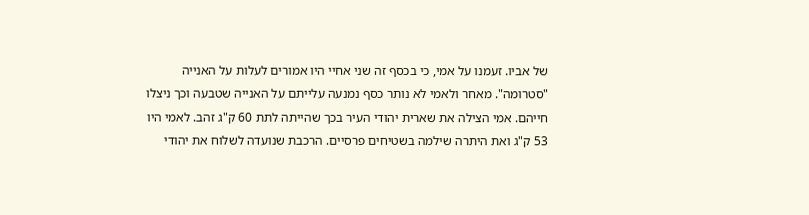של אביו. זעמנו על אמי, כי בכסף זה שני אחיי היו אמורים לעלות על האנייה "סטרומה". מאחר ולאמי לא נותר כסף נמנעה עלייתם על האנייה שטבעה וכך ניצלו חייהם. אמי הצילה את שארית יהודי העיר בכך שהייתה לתת 60 ק"ג זהב. לאמי היו 53 ק"ג ואת היתרה שילמה בשטיחים פרסיים. הרכבת שנועדה לשלוח את יהודי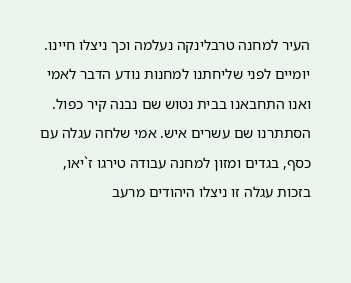העיר למחנה טרבלינקה נעלמה וכך ניצלו חיינו. יומיים לפני שליחתנו למחנות נודע הדבר לאמי ואנו התחבאנו בבית נטוש שם נבנה קיר כפול. הסתתרנו שם עשרים איש. אמי שלחה עגלה עם כסף, בגדים ומזון למחנה עבודה טירגו ז`יאו, בזכות עגלה זו ניצלו היהודים מרעב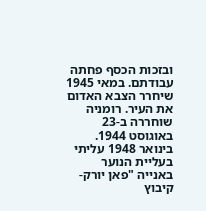ובזכות הכסף פחתה עבודתם. במאי 1945 שיחרר הצבא האדום את העיר. רומניה שוחררה ב-23 באוגוסט 1944.
בינואר 1948 עליתי בעליית הנוער באנייה "פאן יורק-קיבוץ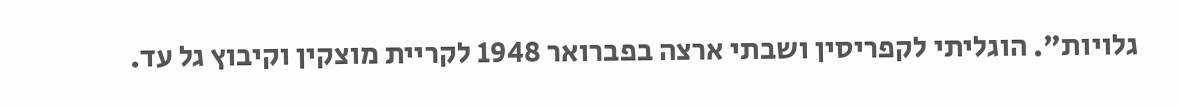גלויות". הוגליתי לקפריסין ושבתי ארצה בפברואר 1948 לקריית מוצקין וקיבוץ גל עד.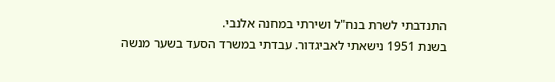התנדבתי לשרת בנח"ל ושירתי במחנה אלנבי.
בשנת 1951 נישאתי לאביגדור. עבדתי במשרד הסעד בשער מנשה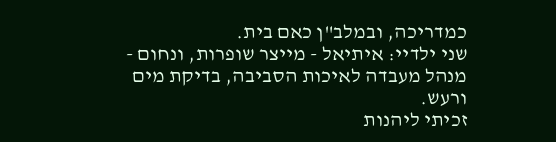כמדריכה, ובמלב"ן כאם בית.
שני ילדיי: איתיאל - מייצר שופרות, ונחום - מנהל מעבדה לאיכות הסביבה, בדיקת מים ורעש.
זכיתי ליהנות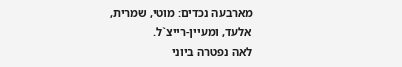מארבעה נכדים: מוטי, שמרית, אלעד, ומעיין-רייצ`ל.
לאה נפטרה ביוני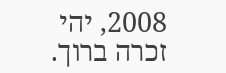2008, יהי זכרה ברוך.